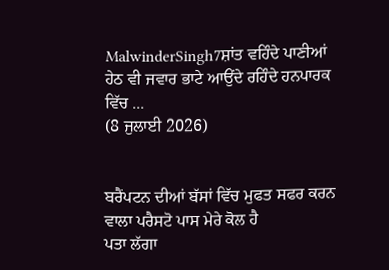MalwinderSingh7ਸ਼ਾਂਤ ਵਹਿੰਦੇ ਪਾਣੀਆਂ ਹੇਠ ਵੀ ਜਵਾਰ ਭਾਟੇ ਆਉਂਦੇ ਰਹਿੰਦੇ ਹਨਪਾਰਕ ਵਿੱਚ ...
(8 ਜੁਲਾਈ 2026)


ਬਰੈਂਪਟਨ ਦੀਆਂ ਬੱਸਾਂ ਵਿੱਚ ਮੁਫਤ ਸਫਰ ਕਰਨ ਵਾਲਾ ਪਰੈਸਟੋ ਪਾਸ ਮੇਰੇ ਕੋਲ ਹੈ
ਪਤਾ ਲੱਗਾ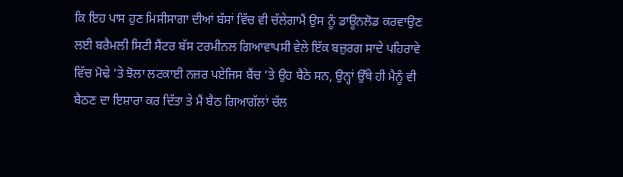ਕਿ ਇਹ ਪਾਸ ਹੁਣ ਮਿਸੀਸਾਗਾ ਦੀਆਂ ਬੱਸਾਂ ਵਿੱਚ ਵੀ ਚੱਲੇਗਾਮੈਂ ਉਸ ਨੂੰ ਡਾਊਨਲੋਡ ਕਰਵਾਉਣ ਲਈ ਬਰੈਮਲੀ ਸਿਟੀ ਸੈਂਟਰ ਬੱਸ ਟਰਮੀਨਲ ਗਿਆਵਾਪਸੀ ਵੇਲੇ ਇੱਕ ਬਜ਼ੁਰਗ ਸਾਦੇ ਪਹਿਰਾਵੇ ਵਿੱਚ ਮੋਢੇ ’ਤੇ ਝੋਲਾ ਲਟਕਾਈ ਨਜ਼ਰ ਪਏਜਿਸ ਬੈਂਚ ’ਤੇ ਉਹ ਬੈਠੇ ਸਨ, ਉਨ੍ਹਾਂ ਉੱਥੇ ਹੀ ਮੈਨੂੰ ਵੀ ਬੈਠਣ ਦਾ ਇਸ਼ਾਰਾ ਕਰ ਦਿੱਤਾ ਤੇ ਮੈਂ ਬੈਠ ਗਿਆਗੱਲਾਂ ਚੱਲ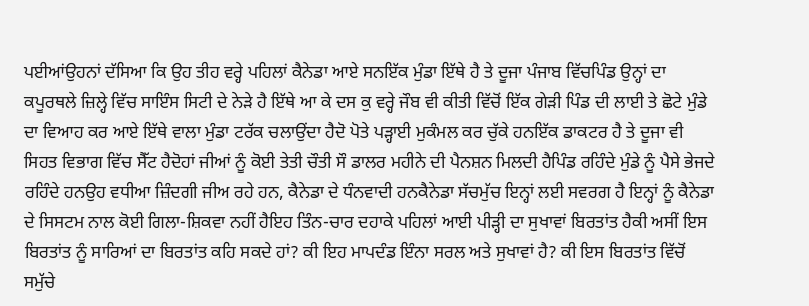ਪਈਆਂਉਹਨਾਂ ਦੱਸਿਆ ਕਿ ਉਹ ਤੀਹ ਵਰ੍ਹੇ ਪਹਿਲਾਂ ਕੈਨੇਡਾ ਆਏ ਸਨਇੱਕ ਮੁੰਡਾ ਇੱਥੇ ਹੈ ਤੇ ਦੂਜਾ ਪੰਜਾਬ ਵਿੱਚਪਿੰਡ ਉਨ੍ਹਾਂ ਦਾ ਕਪੂਰਥਲੇ ਜ਼ਿਲ੍ਹੇ ਵਿੱਚ ਸਾਇੰਸ ਸਿਟੀ ਦੇ ਨੇੜੇ ਹੈ ਇੱਥੇ ਆ ਕੇ ਦਸ ਕੁ ਵਰ੍ਹੇ ਜੌਬ ਵੀ ਕੀਤੀ ਵਿੱਚੋਂ ਇੱਕ ਗੇੜੀ ਪਿੰਡ ਦੀ ਲਾਈ ਤੇ ਛੋਟੇ ਮੁੰਡੇ ਦਾ ਵਿਆਹ ਕਰ ਆਏ ਇੱਥੇ ਵਾਲਾ ਮੁੰਡਾ ਟਰੱਕ ਚਲਾਉਂਦਾ ਹੈਦੋ ਪੋਤੇ ਪੜ੍ਹਾਈ ਮੁਕੰਮਲ ਕਰ ਚੁੱਕੇ ਹਨਇੱਕ ਡਾਕਟਰ ਹੈ ਤੇ ਦੂਜਾ ਵੀ ਸਿਹਤ ਵਿਭਾਗ ਵਿੱਚ ਸੈੱਟ ਹੈਦੋਹਾਂ ਜੀਆਂ ਨੂੰ ਕੋਈ ਤੇਤੀ ਚੌਤੀ ਸੌ ਡਾਲਰ ਮਹੀਨੇ ਦੀ ਪੈਨਸ਼ਨ ਮਿਲਦੀ ਹੈਪਿੰਡ ਰਹਿੰਦੇ ਮੁੰਡੇ ਨੂੰ ਪੈਸੇ ਭੇਜਦੇ ਰਹਿੰਦੇ ਹਨਉਹ ਵਧੀਆ ਜ਼ਿੰਦਗੀ ਜੀਅ ਰਹੇ ਹਨ, ਕੈਨੇਡਾ ਦੇ ਧੰਨਵਾਦੀ ਹਨਕੈਨੇਡਾ ਸੱਚਮੁੱਚ ਇਨ੍ਹਾਂ ਲਈ ਸਵਰਗ ਹੈ ਇਨ੍ਹਾਂ ਨੂੰ ਕੈਨੇਡਾ ਦੇ ਸਿਸਟਮ ਨਾਲ ਕੋਈ ਗਿਲਾ-ਸ਼ਿਕਵਾ ਨਹੀਂ ਹੈਇਹ ਤਿੰਨ-ਚਾਰ ਦਹਾਕੇ ਪਹਿਲਾਂ ਆਈ ਪੀੜ੍ਹੀ ਦਾ ਸੁਖਾਵਾਂ ਬਿਰਤਾਂਤ ਹੈਕੀ ਅਸੀਂ ਇਸ ਬਿਰਤਾਂਤ ਨੂੰ ਸਾਰਿਆਂ ਦਾ ਬਿਰਤਾਂਤ ਕਹਿ ਸਕਦੇ ਹਾਂ? ਕੀ ਇਹ ਮਾਪਦੰਡ ਇੰਨਾ ਸਰਲ ਅਤੇ ਸੁਖਾਵਾਂ ਹੈ? ਕੀ ਇਸ ਬਿਰਤਾਂਤ ਵਿੱਚੋਂ ਸਮੁੱਚੇ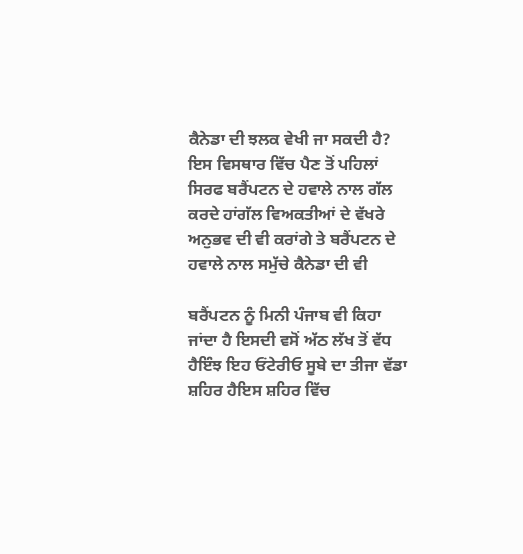ਕੈਨੇਡਾ ਦੀ ਝਲਕ ਵੇਖੀ ਜਾ ਸਕਦੀ ਹੈ? ਇਸ ਵਿਸਥਾਰ ਵਿੱਚ ਪੈਣ ਤੋਂ ਪਹਿਲਾਂ ਸਿਰਫ ਬਰੈਂਪਟਨ ਦੇ ਹਵਾਲੇ ਨਾਲ ਗੱਲ ਕਰਦੇ ਹਾਂਗੱਲ ਵਿਅਕਤੀਆਂ ਦੇ ਵੱਖਰੇ ਅਨੁਭਵ ਦੀ ਵੀ ਕਰਾਂਗੇ ਤੇ ਬਰੈਂਪਟਨ ਦੇ ਹਵਾਲੇ ਨਾਲ ਸਮੁੱਚੇ ਕੈਨੇਡਾ ਦੀ ਵੀ

ਬਰੈਂਪਟਨ ਨੂੰ ਮਿਨੀ ਪੰਜਾਬ ਵੀ ਕਿਹਾ ਜਾਂਦਾ ਹੈ ਇਸਦੀ ਵਸੋਂ ਅੱਠ ਲੱਖ ਤੋਂ ਵੱਧ ਹੈਇੰਝ ਇਹ ਓਂਟੇਰੀਓ ਸੂਬੇ ਦਾ ਤੀਜਾ ਵੱਡਾ ਸ਼ਹਿਰ ਹੈਇਸ ਸ਼ਹਿਰ ਵਿੱਚ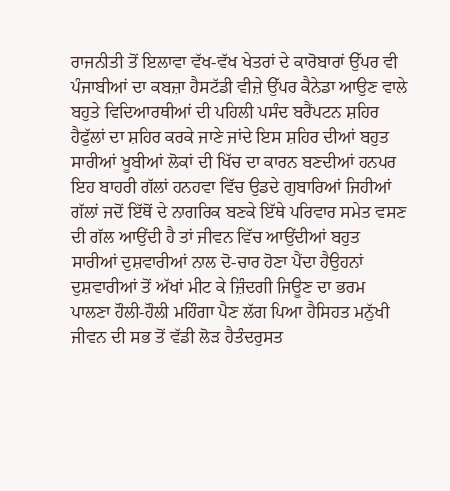ਰਾਜਨੀਤੀ ਤੋਂ ਇਲਾਵਾ ਵੱਖ-ਵੱਖ ਖੇਤਰਾਂ ਦੇ ਕਾਰੋਬਾਰਾਂ ਉੱਪਰ ਵੀ ਪੰਜਾਬੀਆਂ ਦਾ ਕਬਜ਼ਾ ਹੈਸਟੱਡੀ ਵੀਜ਼ੇ ਉੱਪਰ ਕੈਨੇਡਾ ਆਉਣ ਵਾਲੇ ਬਹੁਤੇ ਵਿਦਿਆਰਥੀਆਂ ਦੀ ਪਹਿਲੀ ਪਸੰਦ ਬਰੈਂਪਟਨ ਸ਼ਹਿਰ ਹੈਫੁੱਲਾਂ ਦਾ ਸ਼ਹਿਰ ਕਰਕੇ ਜਾਣੇ ਜਾਂਦੇ ਇਸ ਸ਼ਹਿਰ ਦੀਆਂ ਬਹੁਤ ਸਾਰੀਆਂ ਖੂਬੀਆਂ ਲੋਕਾਂ ਦੀ ਖਿੱਚ ਦਾ ਕਾਰਨ ਬਣਦੀਆਂ ਹਨਪਰ ਇਹ ਬਾਹਰੀ ਗੱਲਾਂ ਹਨਹਵਾ ਵਿੱਚ ਉਡਦੇ ਗੁਬਾਰਿਆਂ ਜਿਹੀਆਂ ਗੱਲਾਂ ਜਦੋਂ ਇੱਥੋਂ ਦੇ ਨਾਗਰਿਕ ਬਣਕੇ ਇੱਥੇ ਪਰਿਵਾਰ ਸਮੇਤ ਵਸਣ ਦੀ ਗੱਲ ਆਉਂਦੀ ਹੈ ਤਾਂ ਜੀਵਨ ਵਿੱਚ ਆਉਂਦੀਆਂ ਬਹੁਤ ਸਾਰੀਆਂ ਦੁਸ਼ਵਾਰੀਆਂ ਨਾਲ ਦੋ-ਚਾਰ ਹੋਣਾ ਪੈਂਦਾ ਹੈਉਹਨਾਂ ਦੁਸ਼ਵਾਰੀਆਂ ਤੋਂ ਅੱਖਾਂ ਮੀਟ ਕੇ ਜ਼ਿੰਦਗੀ ਜਿਊਣ ਦਾ ਭਰਮ ਪਾਲਣਾ ਹੌਲੀ-ਹੌਲੀ ਮਹਿੰਗਾ ਪੈਣ ਲੱਗ ਪਿਆ ਹੈਸਿਹਤ ਮਨੁੱਖੀ ਜੀਵਨ ਦੀ ਸਭ ਤੋਂ ਵੱਡੀ ਲੋੜ ਹੈਤੰਦਰੁਸਤ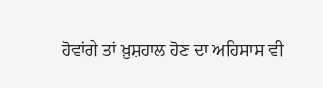ਹੋਵਾਂਗੇ ਤਾਂ ਖ਼ੁਸ਼ਹਾਲ ਹੋਣ ਦਾ ਅਹਿਸਾਸ ਵੀ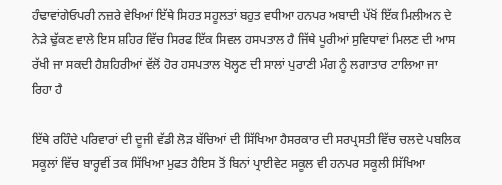ਹੰਢਾਵਾਂਗੇਓਪਰੀ ਨਜ਼ਰੇ ਵੇਖਿਆਂ ਇੱਥੇ ਸਿਹਤ ਸਹੂਲਤਾਂ ਬਹੁਤ ਵਧੀਆ ਹਨਪਰ ਅਬਾਦੀ ਪੱਖੋਂ ਇੱਕ ਮਿਲੀਅਨ ਦੇ ਨੇੜੇ ਢੁੱਕਣ ਵਾਲੇ ਇਸ ਸ਼ਹਿਰ ਵਿੱਚ ਸਿਰਫ ਇੱਕ ਸਿਵਲ ਹਸਪਤਾਲ ਹੈ ਜਿੱਥੇ ਪੂਰੀਆਂ ਸੁਵਿਧਾਵਾਂ ਮਿਲਣ ਦੀ ਆਸ ਰੱਖੀ ਜਾ ਸਕਦੀ ਹੈਸ਼ਹਿਰੀਆਂ ਵੱਲੋਂ ਹੋਰ ਹਸਪਤਾਲ ਖੋਲ੍ਹਣ ਦੀ ਸਾਲਾਂ ਪੁਰਾਣੀ ਮੰਗ ਨੂੰ ਲਗਾਤਾਰ ਟਾਲਿਆ ਜਾ ਰਿਹਾ ਹੈ

ਇੱਥੇ ਰਹਿੰਦੇ ਪਰਿਵਾਰਾਂ ਦੀ ਦੂਜੀ ਵੱਡੀ ਲੋੜ ਬੱਚਿਆਂ ਦੀ ਸਿੱਖਿਆ ਹੈਸਰਕਾਰ ਦੀ ਸਰਪ੍ਰਸਤੀ ਵਿੱਚ ਚਲਦੇ ਪਬਲਿਕ ਸਕੂਲਾਂ ਵਿੱਚ ਬਾਰ੍ਹਵੀਂ ਤਕ ਸਿੱਖਿਆ ਮੁਫਤ ਹੈਇਸ ਤੋਂ ਬਿਨਾਂ ਪ੍ਰਾਈਵੇਟ ਸਕੂਲ ਵੀ ਹਨਪਰ ਸਕੂਲੀ ਸਿੱਖਿਆ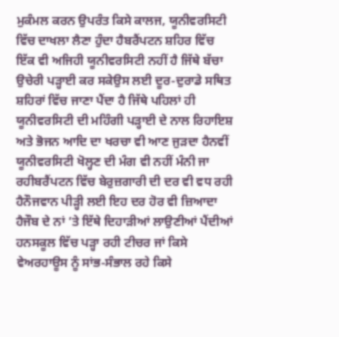ਮੁਕੰਮਲ ਕਰਨ ਉਪਰੰਤ ਕਿਸੇ ਕਾਲਜ, ਯੂਨੀਵਰਸਿਟੀ ਵਿੱਚ ਦਾਖਲਾ ਲੈਣਾ ਹੁੰਦਾ ਹੈਬਰੈਂਪਟਨ ਸ਼ਹਿਰ ਵਿੱਚ ਇੱਕ ਵੀ ਅਜਿਹੀ ਯੂਨੀਵਰਸਿਟੀ ਨਹੀਂ ਹੈ ਜਿੱਥੇ ਬੱਚਾ ਉਚੇਰੀ ਪੜ੍ਹਾਈ ਕਰ ਸਕੇਉਸ ਲਈ ਦੂਰ-ਦੁਰਾਡੇ ਸਥਿਤ ਸ਼ਹਿਰਾਂ ਵਿੱਚ ਜਾਣਾ ਪੈਂਦਾ ਹੈ ਜਿੱਥੇ ਪਹਿਲਾਂ ਹੀ ਯੂਨੀਵਰਸਿਟੀ ਦੀ ਮਹਿੰਗੀ ਪੜ੍ਹਾਈ ਦੇ ਨਾਲ ਰਿਹਾਇਸ਼ ਅਤੇ ਭੋਜਨ ਆਦਿ ਦਾ ਖਰਚਾ ਵੀ ਆਣ ਜੁੜਦਾ ਹੈਨਵੀਂ ਯੂਨੀਵਰਸਿਟੀ ਖੋਲ੍ਹਣ ਦੀ ਮੰਗ ਵੀ ਨਹੀਂ ਮੰਨੀ ਜਾ ਰਹੀਬਰੈਂਪਟਨ ਵਿੱਚ ਬੇਰੁਜ਼ਗਾਰੀ ਦੀ ਦਰ ਵੀ ਵਧ ਰਹੀ ਹੈਨੌਜਵਾਨ ਪੀੜ੍ਹੀ ਲਈ ਇਹ ਦਰ ਹੋਰ ਵੀ ਜ਼ਿਆਦਾ ਹੈਜੌਬ ਦੇ ਨਾਂ ’ਤੇ ਇੱਥੇ ਦਿਹਾੜੀਆਂ ਲਾਉਣੀਆਂ ਪੈਂਦੀਆਂ ਹਨਸਕੂਲ ਵਿੱਚ ਪੜ੍ਹਾ ਰਹੀ ਟੀਚਰ ਜਾਂ ਕਿਸੇ ਵੇਅਰਹਾਊਸ ਨੂੰ ਸਾਂਭ-ਸੰਭਾਲ ਰਹੇ ਕਿਸੇ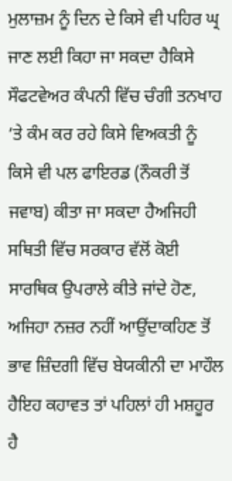ਮੁਲਾਜ਼ਮ ਨੂੰ ਦਿਨ ਦੇ ਕਿਸੇ ਵੀ ਪਹਿਰ ਘ੍ਰ ਜਾਣ ਲਈ ਕਿਹਾ ਜਾ ਸਕਦਾ ਹੈਕਿਸੇ ਸੌਫਟਵੇਅਰ ਕੰਪਨੀ ਵਿੱਚ ਚੰਗੀ ਤਨਖਾਹ ’ਤੇ ਕੰਮ ਕਰ ਰਹੇ ਕਿਸੇ ਵਿਅਕਤੀ ਨੂੰ ਕਿਸੇ ਵੀ ਪਲ ਫਾਇਰਡ (ਨੌਕਰੀ ਤੋਂ ਜਵਾਬ) ਕੀਤਾ ਜਾ ਸਕਦਾ ਹੈਅਜਿਹੀ ਸਥਿਤੀ ਵਿੱਚ ਸਰਕਾਰ ਵੱਲੋਂ ਕੋਈ ਸਾਰਥਿਕ ਉਪਰਾਲੇ ਕੀਤੇ ਜਾਂਦੇ ਹੋਣ, ਅਜਿਹਾ ਨਜ਼ਰ ਨਹੀਂ ਆਉਂਦਾਕਹਿਣ ਤੋਂ ਭਾਵ ਜ਼ਿੰਦਗੀ ਵਿੱਚ ਬੇਯਕੀਨੀ ਦਾ ਮਾਹੌਲ ਹੈਇਹ ਕਹਾਵਤ ਤਾਂ ਪਹਿਲਾਂ ਹੀ ਮਸ਼ਹੂਰ ਹੈ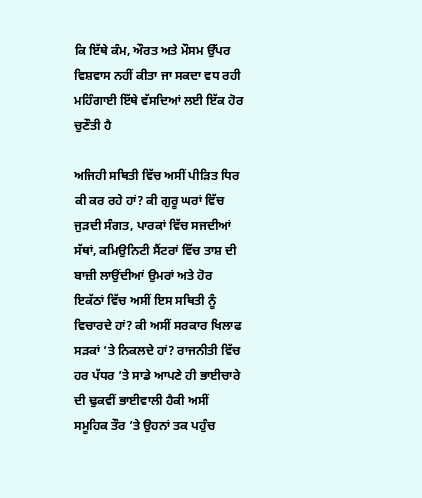ਕਿ ਇੱਥੇ ਕੰਮ, ਔਰਤ ਅਤੇ ਮੌਸਮ ਉੱਪਰ ਵਿਸ਼ਵਾਸ ਨਹੀਂ ਕੀਤਾ ਜਾ ਸਕਦਾ ਵਧ ਰਹੀ ਮਹਿੰਗਾਈ ਇੱਥੇ ਵੱਸਦਿਆਂ ਲਈ ਇੱਕ ਹੋਰ ਚੁਣੌਤੀ ਹੈ

ਅਜਿਹੀ ਸਥਿਤੀ ਵਿੱਚ ਅਸੀਂ ਪੀੜਿਤ ਧਿਰ ਕੀ ਕਰ ਰਹੇ ਹਾਂ? ਕੀ ਗੁਰੂ ਘਰਾਂ ਵਿੱਚ ਜੁੜਦੀ ਸੰਗਤ, ਪਾਰਕਾਂ ਵਿੱਚ ਸਜਦੀਆਂ ਸੱਥਾਂ, ਕਮਿਉਨਿਟੀ ਸੈਂਟਰਾਂ ਵਿੱਚ ਤਾਸ਼ ਦੀ ਬਾਜ਼ੀ ਲਾਉਂਦੀਆਂ ਉਮਰਾਂ ਅਤੇ ਹੋਰ ਇਕੱਠਾਂ ਵਿੱਚ ਅਸੀਂ ਇਸ ਸਥਿਤੀ ਨੂੰ ਵਿਚਾਰਦੇ ਹਾਂ? ਕੀ ਅਸੀਂ ਸਰਕਾਰ ਖਿਲਾਫ ਸੜਕਾਂ ’ਤੇ ਨਿਕਲਦੇ ਹਾਂ? ਰਾਜਨੀਤੀ ਵਿੱਚ ਹਰ ਪੱਧਰ ’ਤੇ ਸਾਡੇ ਆਪਣੇ ਹੀ ਭਾਈਚਾਰੇ ਦੀ ਢੁਕਵੀਂ ਭਾਈਵਾਲੀ ਹੈਕੀ ਅਸੀਂ ਸਮੂਹਿਕ ਤੌਰ ’ਤੇ ਉਹਨਾਂ ਤਕ ਪਹੁੰਚ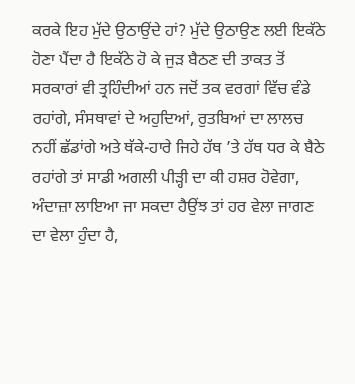ਕਰਕੇ ਇਹ ਮੁੱਦੇ ਉਠਾਉਂਦੇ ਹਾਂ? ਮੁੱਦੇ ਉਠਾਉਣ ਲਈ ਇਕੱਠੇ ਹੋਣਾ ਪੈਂਦਾ ਹੈ ਇਕੱਠੇ ਹੋ ਕੇ ਜੁੜ ਬੈਠਣ ਦੀ ਤਾਕਤ ਤੋਂ ਸਰਕਾਰਾਂ ਵੀ ਤ੍ਰਹਿੰਦੀਆਂ ਹਨ ਜਦੋਂ ਤਕ ਵਰਗਾਂ ਵਿੱਚ ਵੰਡੇ ਰਹਾਂਗੇ, ਸੰਸਥਾਵਾਂ ਦੇ ਅਹੁਦਿਆਂ, ਰੁਤਬਿਆਂ ਦਾ ਲਾਲਚ ਨਹੀਂ ਛੱਡਾਂਗੇ ਅਤੇ ਥੱਕੇ-ਹਾਰੇ ਜਿਹੇ ਹੱਥ ’ਤੇ ਹੱਥ ਧਰ ਕੇ ਬੈਠੇ ਰਹਾਂਗੇ ਤਾਂ ਸਾਡੀ ਅਗਲੀ ਪੀੜ੍ਹੀ ਦਾ ਕੀ ਹਸ਼ਰ ਹੋਵੇਗਾ, ਅੰਦਾਜ਼ਾ ਲਾਇਆ ਜਾ ਸਕਦਾ ਹੈਉਂਝ ਤਾਂ ਹਰ ਵੇਲਾ ਜਾਗਣ ਦਾ ਵੇਲਾ ਹੁੰਦਾ ਹੈ,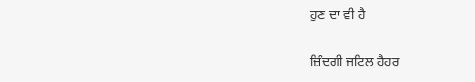ਹੁਣ ਦਾ ਵੀ ਹੈ

ਜ਼ਿੰਦਗੀ ਜਟਿਲ ਹੈਹਰ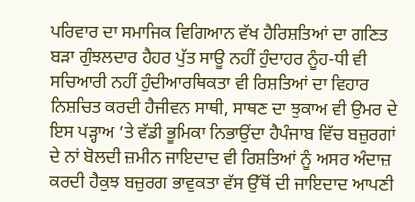ਪਰਿਵਾਰ ਦਾ ਸਮਾਜਿਕ ਵਿਗਿਆਨ ਵੱਖ ਹੈਰਿਸ਼ਤਿਆਂ ਦਾ ਗਣਿਤ ਬੜਾ ਗੁੰਝਲਦਾਰ ਹੈਹਰ ਪੁੱਤ ਸਾਊ ਨਹੀਂ ਹੁੰਦਾਹਰ ਨੂੰਹ-ਧੀ ਵੀ ਸਚਿਆਰੀ ਨਹੀਂ ਹੁੰਦੀਆਰਥਿਕਤਾ ਵੀ ਰਿਸ਼ਤਿਆਂ ਦਾ ਵਿਹਾਰ ਨਿਸ਼ਚਿਤ ਕਰਦੀ ਹੈਜੀਵਨ ਸਾਥੀ, ਸਾਥਣ ਦਾ ਝੁਕਾਅ ਵੀ ਉਮਰ ਦੇ ਇਸ ਪੜ੍ਹਾਅ ’ਤੇ ਵੱਡੀ ਭੂਮਿਕਾ ਨਿਭਾਉਂਦਾ ਹੈਪੰਜਾਬ ਵਿੱਚ ਬਜ਼ੁਰਗਾਂ ਦੇ ਨਾਂ ਬੋਲਦੀ ਜ਼ਮੀਨ ਜਾਇਦਾਦ ਵੀ ਰਿਸ਼ਤਿਆਂ ਨੂੰ ਅਸਰ ਅੰਦਾਜ਼ ਕਰਦੀ ਹੈਕੁਝ ਬਜ਼ੁਰਗ ਭਾਵੁਕਤਾ ਵੱਸ ਉੱਥੋਂ ਦੀ ਜਾਇਦਾਦ ਆਪਣੀ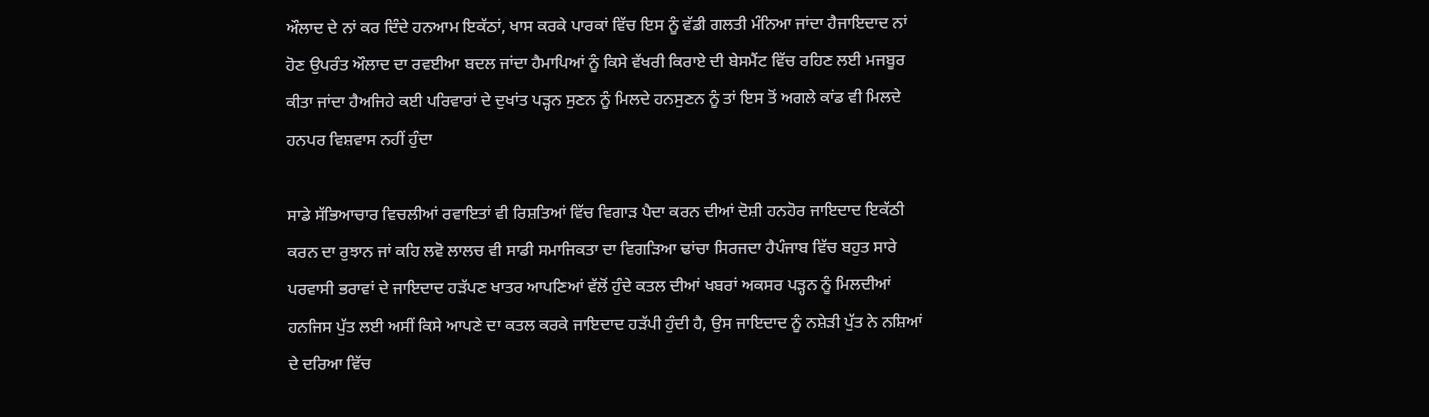ਔਲਾਦ ਦੇ ਨਾਂ ਕਰ ਦਿੰਦੇ ਹਨਆਮ ਇਕੱਠਾਂ, ਖਾਸ ਕਰਕੇ ਪਾਰਕਾਂ ਵਿੱਚ ਇਸ ਨੂੰ ਵੱਡੀ ਗਲਤੀ ਮੰਨਿਆ ਜਾਂਦਾ ਹੈਜਾਇਦਾਦ ਨਾਂ ਹੋਣ ਉਪਰੰਤ ਔਲਾਦ ਦਾ ਰਵਈਆ ਬਦਲ ਜਾਂਦਾ ਹੈਮਾਪਿਆਂ ਨੂੰ ਕਿਸੇ ਵੱਖਰੀ ਕਿਰਾਏ ਦੀ ਬੇਸਮੈਂਟ ਵਿੱਚ ਰਹਿਣ ਲਈ ਮਜਬੂਰ ਕੀਤਾ ਜਾਂਦਾ ਹੈਅਜਿਹੇ ਕਈ ਪਰਿਵਾਰਾਂ ਦੇ ਦੁਖਾਂਤ ਪੜ੍ਹਨ ਸੁਣਨ ਨੂੰ ਮਿਲਦੇ ਹਨਸੁਣਨ ਨੂੰ ਤਾਂ ਇਸ ਤੋਂ ਅਗਲੇ ਕਾਂਡ ਵੀ ਮਿਲਦੇ ਹਨਪਰ ਵਿਸ਼ਵਾਸ ਨਹੀਂ ਹੁੰਦਾ

ਸਾਡੇ ਸੱਭਿਆਚਾਰ ਵਿਚਲੀਆਂ ਰਵਾਇਤਾਂ ਵੀ ਰਿਸ਼ਤਿਆਂ ਵਿੱਚ ਵਿਗਾੜ ਪੈਦਾ ਕਰਨ ਦੀਆਂ ਦੋਸ਼ੀ ਹਨਹੋਰ ਜਾਇਦਾਦ ਇਕੱਠੀ ਕਰਨ ਦਾ ਰੁਝਾਨ ਜਾਂ ਕਹਿ ਲਵੋ ਲਾਲਚ ਵੀ ਸਾਡੀ ਸਮਾਜਿਕਤਾ ਦਾ ਵਿਗੜਿਆ ਢਾਂਚਾ ਸਿਰਜਦਾ ਹੈਪੰਜਾਬ ਵਿੱਚ ਬਹੁਤ ਸਾਰੇ ਪਰਵਾਸੀ ਭਰਾਵਾਂ ਦੇ ਜਾਇਦਾਦ ਹੜੱਪਣ ਖਾਤਰ ਆਪਣਿਆਂ ਵੱਲੋਂ ਹੁੰਦੇ ਕਤਲ ਦੀਆਂ ਖਬਰਾਂ ਅਕਸਰ ਪੜ੍ਹਨ ਨੂੰ ਮਿਲਦੀਆਂ ਹਨਜਿਸ ਪੁੱਤ ਲਈ ਅਸੀਂ ਕਿਸੇ ਆਪਣੇ ਦਾ ਕਤਲ ਕਰਕੇ ਜਾਇਦਾਦ ਹੜੱਪੀ ਹੁੰਦੀ ਹੈ, ਉਸ ਜਾਇਦਾਦ ਨੂੰ ਨਸ਼ੇੜੀ ਪੁੱਤ ਨੇ ਨਸ਼ਿਆਂ ਦੇ ਦਰਿਆ ਵਿੱਚ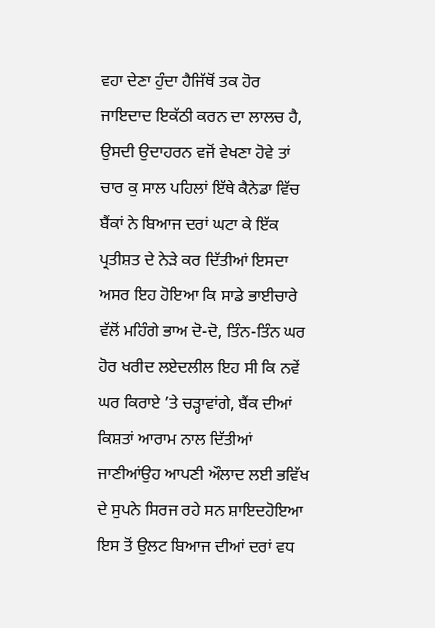ਵਹਾ ਦੇਣਾ ਹੁੰਦਾ ਹੈਜਿੱਥੋਂ ਤਕ ਹੋਰ ਜਾਇਦਾਦ ਇਕੱਠੀ ਕਰਨ ਦਾ ਲਾਲਚ ਹੈ, ਉਸਦੀ ਉਦਾਹਰਨ ਵਜੋਂ ਵੇਖਣਾ ਹੋਵੇ ਤਾਂ ਚਾਰ ਕੁ ਸਾਲ ਪਹਿਲਾਂ ਇੱਥੇ ਕੈਨੇਡਾ ਵਿੱਚ ਬੈਂਕਾਂ ਨੇ ਬਿਆਜ ਦਰਾਂ ਘਟਾ ਕੇ ਇੱਕ ਪ੍ਰਤੀਸ਼ਤ ਦੇ ਨੇੜੇ ਕਰ ਦਿੱਤੀਆਂ ਇਸਦਾ ਅਸਰ ਇਹ ਹੋਇਆ ਕਿ ਸਾਡੇ ਭਾਈਚਾਰੇ ਵੱਲੋਂ ਮਹਿੰਗੇ ਭਾਅ ਦੋ-ਦੋ, ਤਿੰਨ-ਤਿੰਨ ਘਰ ਹੋਰ ਖਰੀਦ ਲਏਦਲੀਲ ਇਹ ਸੀ ਕਿ ਨਵੇਂ ਘਰ ਕਿਰਾਏ ’ਤੇ ਚੜ੍ਹਾਵਾਂਗੇ, ਬੈਂਕ ਦੀਆਂ ਕਿਸ਼ਤਾਂ ਆਰਾਮ ਨਾਲ ਦਿੱਤੀਆਂ ਜਾਣੀਆਂਉਹ ਆਪਣੀ ਔਲਾਦ ਲਈ ਭਵਿੱਖ ਦੇ ਸੁਪਨੇ ਸਿਰਜ ਰਹੇ ਸਨ ਸ਼ਾਇਦਹੋਇਆ ਇਸ ਤੋਂ ਉਲਟ ਬਿਆਜ ਦੀਆਂ ਦਰਾਂ ਵਧ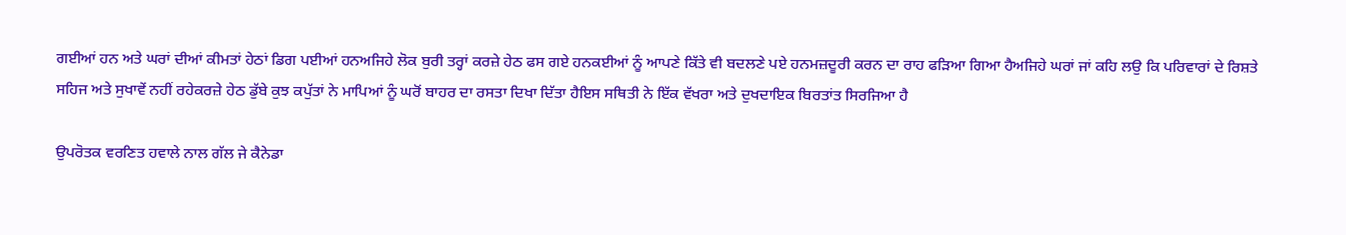ਗਈਆਂ ਹਨ ਅਤੇ ਘਰਾਂ ਦੀਆਂ ਕੀਮਤਾਂ ਹੇਠਾਂ ਡਿਗ ਪਈਆਂ ਹਨਅਜਿਹੇ ਲੋਕ ਬੁਰੀ ਤਰ੍ਹਾਂ ਕਰਜ਼ੇ ਹੇਠ ਫਸ ਗਏ ਹਨਕਈਆਂ ਨੂੰ ਆਪਣੇ ਕਿੱਤੇ ਵੀ ਬਦਲਣੇ ਪਏ ਹਨਮਜ਼ਦੂਰੀ ਕਰਨ ਦਾ ਰਾਹ ਫੜਿਆ ਗਿਆ ਹੈਅਜਿਹੇ ਘਰਾਂ ਜਾਂ ਕਹਿ ਲਉ ਕਿ ਪਰਿਵਾਰਾਂ ਦੇ ਰਿਸ਼ਤੇ ਸਹਿਜ ਅਤੇ ਸੁਖਾਵੇਂ ਨਹੀਂ ਰਹੇਕਰਜ਼ੇ ਹੇਠ ਡੁੱਬੇ ਕੁਝ ਕਪੁੱਤਾਂ ਨੇ ਮਾਪਿਆਂ ਨੂੰ ਘਰੋਂ ਬਾਹਰ ਦਾ ਰਸਤਾ ਦਿਖਾ ਦਿੱਤਾ ਹੈਇਸ ਸਥਿਤੀ ਨੇ ਇੱਕ ਵੱਖਰਾ ਅਤੇ ਦੁਖਦਾਇਕ ਬਿਰਤਾਂਤ ਸਿਰਜਿਆ ਹੈ

ਉਪਰੋਤਕ ਵਰਣਿਤ ਹਵਾਲੇ ਨਾਲ ਗੱਲ ਜੇ ਕੈਨੇਡਾ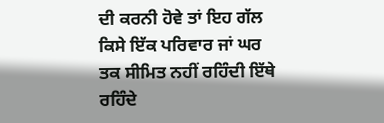ਦੀ ਕਰਨੀ ਹੋਵੇ ਤਾਂ ਇਹ ਗੱਲ ਕਿਸੇ ਇੱਕ ਪਰਿਵਾਰ ਜਾਂ ਘਰ ਤਕ ਸੀਮਿਤ ਨਹੀਂ ਰਹਿੰਦੀ ਇੱਥੇ ਰਹਿੰਦੇ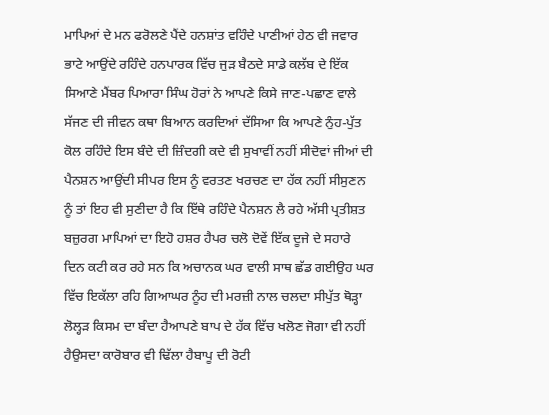ਮਾਪਿਆਂ ਦੇ ਮਨ ਫਰੋਲਣੇ ਪੈਂਦੇ ਹਨਸ਼ਾਂਤ ਵਹਿੰਦੇ ਪਾਣੀਆਂ ਹੇਠ ਵੀ ਜਵਾਰ ਭਾਟੇ ਆਉਂਦੇ ਰਹਿੰਦੇ ਹਨਪਾਰਕ ਵਿੱਚ ਜੁੜ ਬੈਠਦੇ ਸਾਡੇ ਕਲੱਬ ਦੇ ਇੱਕ ਸਿਆਣੇ ਮੈਂਬਰ ਪਿਆਰਾ ਸਿੰਘ ਹੋਰਾਂ ਨੇ ਆਪਣੇ ਕਿਸੇ ਜਾਣ-ਪਛਾਣ ਵਾਲੇ ਸੱਜਣ ਦੀ ਜੀਵਨ ਕਥਾ ਬਿਆਨ ਕਰਦਿਆਂ ਦੱਸਿਆ ਕਿ ਆਪਣੇ ਨੁੰਹ-ਪੁੱਤ ਕੋਲ ਰਹਿੰਦੇ ਇਸ ਬੰਦੇ ਦੀ ਜ਼ਿੰਦਗੀ ਕਦੇ ਵੀ ਸੁਖਾਵੀਂ ਨਹੀਂ ਸੀਦੋਵਾਂ ਜੀਆਂ ਦੀ ਪੈਨਸ਼ਨ ਆਉਂਦੀ ਸੀਪਰ ਇਸ ਨੂੰ ਵਰਤਣ ਖਰਚਣ ਦਾ ਹੱਕ ਨਹੀਂ ਸੀਸੁਣਨ ਨੂੰ ਤਾਂ ਇਹ ਵੀ ਸੁਣੀਦਾ ਹੈ ਕਿ ਇੱਥੇ ਰਹਿੰਦੇ ਪੈਨਸ਼ਨ ਲੈ ਰਹੇ ਅੱਸੀ ਪ੍ਰਤੀਸ਼ਤ ਬਜ਼ੁਰਗ ਮਾਪਿਆਂ ਦਾ ਇਹੋ ਹਸ਼ਰ ਹੈਪਰ ਚਲੋ ਦੋਵੇਂ ਇੱਕ ਦੂਜੇ ਦੇ ਸਹਾਰੇ ਦਿਨ ਕਟੀ ਕਰ ਰਹੇ ਸਨ ਕਿ ਅਚਾਨਕ ਘਰ ਵਾਲੀ ਸਾਥ ਛੱਡ ਗਈਉਹ ਘਰ ਵਿੱਚ ਇਕੱਲਾ ਰਹਿ ਗਿਆਘਰ ਨੂੰਹ ਦੀ ਮਰਜ਼ੀ ਨਾਲ ਚਲਦਾ ਸੀਪੁੱਤ ਥੋੜ੍ਹਾ ਲੋਲ੍ਹੜ ਕਿਸਮ ਦਾ ਬੰਦਾ ਹੈਆਪਣੇ ਬਾਪ ਦੇ ਹੱਕ ਵਿੱਚ ਖਲੋਣ ਜੋਗਾ ਵੀ ਨਹੀਂ ਹੈਉਸਦਾ ਕਾਰੋਬਾਰ ਵੀ ਢਿੱਲਾ ਹੈਬਾਪੂ ਦੀ ਰੋਟੀ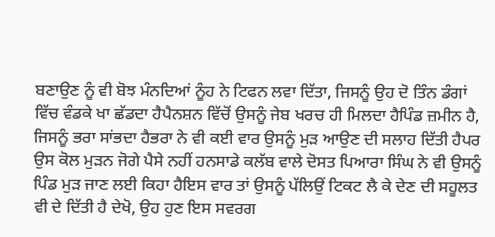ਬਣਾਉਣ ਨੂੰ ਵੀ ਬੋਝ ਮੰਨਦਿਆਂ ਨੂੰਹ ਨੇ ਟਿਫਨ ਲਵਾ ਦਿੱਤਾ, ਜਿਸਨੂੰ ਉਹ ਦੋ ਤਿੰਨ ਡੰਗਾਂ ਵਿੱਚ ਵੰਡਕੇ ਖਾ ਛੱਡਦਾ ਹੈਪੈਨਸ਼ਨ ਵਿੱਚੋਂ ਉਸਨੂੰ ਜੇਬ ਖਰਚ ਹੀ ਮਿਲਦਾ ਹੈਪਿੰਡ ਜ਼ਮੀਨ ਹੈ, ਜਿਸਨੂੰ ਭਰਾ ਸਾਂਭਦਾ ਹੈਭਰਾ ਨੇ ਵੀ ਕਈ ਵਾਰ ਉਸਨੂੰ ਮੁੜ ਆਉਣ ਦੀ ਸਲਾਹ ਦਿੱਤੀ ਹੈਪਰ ਉਸ ਕੋਲ ਮੁੜਨ ਜੋਗੇ ਪੈਸੇ ਨਹੀਂ ਹਨਸਾਡੇ ਕਲੱਬ ਵਾਲੇ ਦੋਸਤ ਪਿਆਰਾ ਸਿੰਘ ਨੇ ਵੀ ਉਸਨੂੰ ਪਿੰਡ ਮੁੜ ਜਾਣ ਲਈ ਕਿਹਾ ਹੈਇਸ ਵਾਰ ਤਾਂ ਉਸਨੂੰ ਪੱਲਿਉਂ ਟਿਕਟ ਲੈ ਕੇ ਦੇਣ ਦੀ ਸਹੂਲਤ ਵੀ ਦੇ ਦਿੱਤੀ ਹੈ ਦੇਖੋ, ਉਹ ਹੁਣ ਇਸ ਸਵਰਗ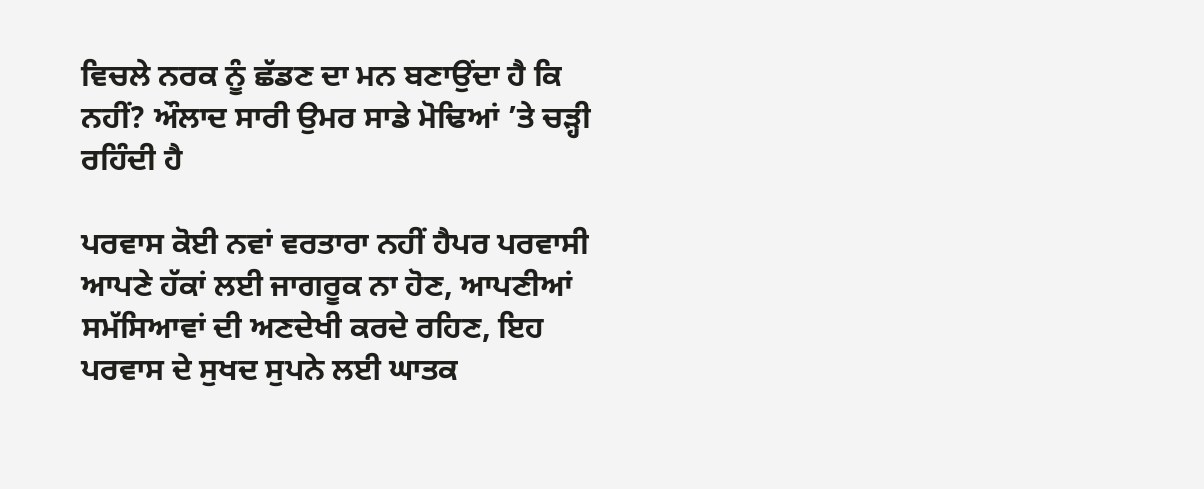ਵਿਚਲੇ ਨਰਕ ਨੂੰ ਛੱਡਣ ਦਾ ਮਨ ਬਣਾਉਂਦਾ ਹੈ ਕਿ ਨਹੀਂ? ਔਲਾਦ ਸਾਰੀ ਉਮਰ ਸਾਡੇ ਮੋਢਿਆਂ ’ਤੇ ਚੜ੍ਹੀ ਰਹਿੰਦੀ ਹੈ

ਪਰਵਾਸ ਕੋਈ ਨਵਾਂ ਵਰਤਾਰਾ ਨਹੀਂ ਹੈਪਰ ਪਰਵਾਸੀ ਆਪਣੇ ਹੱਕਾਂ ਲਈ ਜਾਗਰੂਕ ਨਾ ਹੋਣ, ਆਪਣੀਆਂ ਸਮੱਸਿਆਵਾਂ ਦੀ ਅਣਦੇਖੀ ਕਰਦੇ ਰਹਿਣ, ਇਹ ਪਰਵਾਸ ਦੇ ਸੁਖਦ ਸੁਪਨੇ ਲਈ ਘਾਤਕ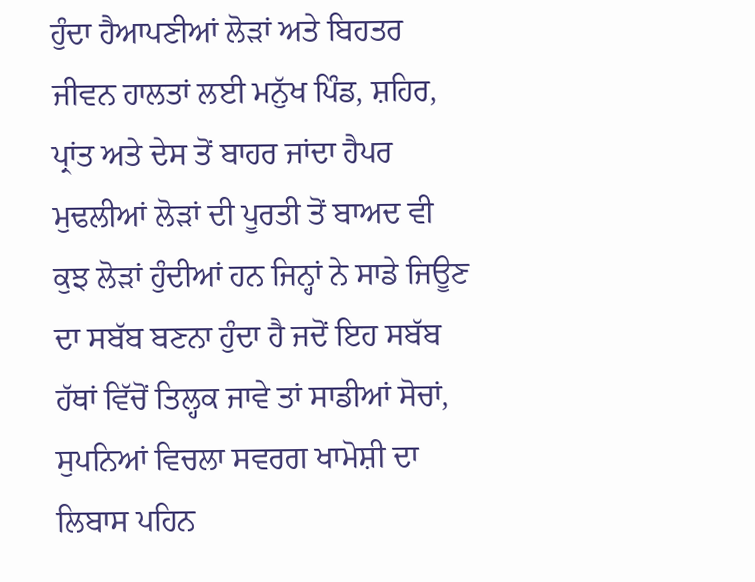ਹੁੰਦਾ ਹੈਆਪਣੀਆਂ ਲੋੜਾਂ ਅਤੇ ਬਿਹਤਰ ਜੀਵਨ ਹਾਲਤਾਂ ਲਈ ਮਨੁੱਖ ਪਿੰਡ, ਸ਼ਹਿਰ, ਪ੍ਰਾਂਤ ਅਤੇ ਦੇਸ ਤੋਂ ਬਾਹਰ ਜਾਂਦਾ ਹੈਪਰ ਮੁਢਲੀਆਂ ਲੋੜਾਂ ਦੀ ਪੂਰਤੀ ਤੋਂ ਬਾਅਦ ਵੀ ਕੁਝ ਲੋੜਾਂ ਹੁੰਦੀਆਂ ਹਨ ਜਿਨ੍ਹਾਂ ਨੇ ਸਾਡੇ ਜਿਊਣ ਦਾ ਸਬੱਬ ਬਣਨਾ ਹੁੰਦਾ ਹੈ ਜਦੋਂ ਇਹ ਸਬੱਬ ਹੱਥਾਂ ਵਿੱਚੋਂ ਤਿਲ੍ਹਕ ਜਾਵੇ ਤਾਂ ਸਾਡੀਆਂ ਸੋਚਾਂ, ਸੁਪਨਿਆਂ ਵਿਚਲਾ ਸਵਰਗ ਖਾਮੋਸ਼ੀ ਦਾ ਲਿਬਾਸ ਪਹਿਨ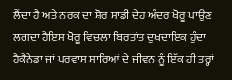ਲੈਂਦਾ ਹੈ ਅਤੇ ਨਰਕ ਦਾ ਸ਼ੋਰ ਸਾਡੀ ਦੇਹ ਅੰਦਰ ਖੋਰੂ ਪਾਉਣ ਲਗਦਾ ਹੈਇਸ ਖੋਰੂ ਵਿਚਲਾ ਬਿਰਤਾਂਤ ਦੁਖਦਾਇਕ ਹੁੰਦਾ ਹੈਕੈਨੇਡਾ ਜਾਂ ਪਰਵਾਸ ਸਾਰਿਆਂ ਦੇ ਜੀਵਨ ਨੂੰ ਇੱਕ ਹੀ ਤਰ੍ਹਾਂ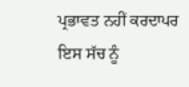ਪ੍ਰਭਾਵਤ ਨਹੀਂ ਕਰਦਾਪਰ ਇਸ ਸੱਚ ਨੂੰ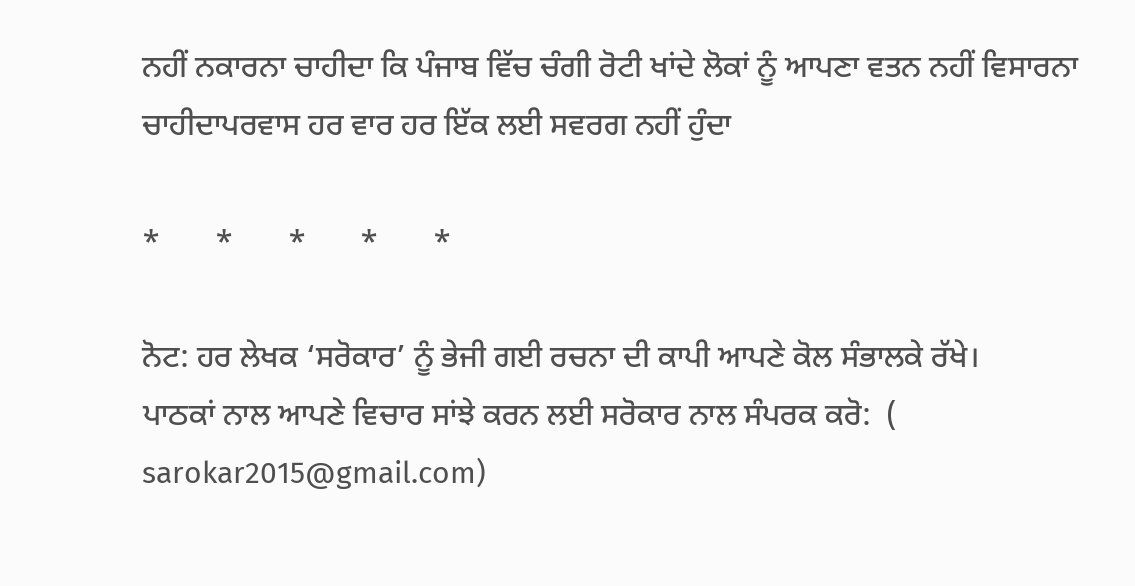ਨਹੀਂ ਨਕਾਰਨਾ ਚਾਹੀਦਾ ਕਿ ਪੰਜਾਬ ਵਿੱਚ ਚੰਗੀ ਰੋਟੀ ਖਾਂਦੇ ਲੋਕਾਂ ਨੂੰ ਆਪਣਾ ਵਤਨ ਨਹੀਂ ਵਿਸਾਰਨਾ ਚਾਹੀਦਾਪਰਵਾਸ ਹਰ ਵਾਰ ਹਰ ਇੱਕ ਲਈ ਸਵਰਗ ਨਹੀਂ ਹੁੰਦਾ

*       *       *       *       *

ਨੋਟ: ਹਰ ਲੇਖਕ ‘ਸਰੋਕਾਰ’ ਨੂੰ ਭੇਜੀ ਗਈ ਰਚਨਾ ਦੀ ਕਾਪੀ ਆਪਣੇ ਕੋਲ ਸੰਭਾਲਕੇ ਰੱਖੇ।
ਪਾਠਕਾਂ ਨਾਲ ਆਪਣੇ ਵਿਚਾਰ ਸਾਂਝੇ ਕਰਨ ਲਈ ਸਰੋਕਾਰ ਨਾਲ ਸੰਪਰਕ ਕਰੋ:  (
sarokar2015@gmail.com)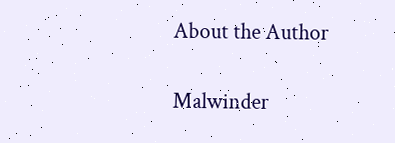About the Author

Malwinder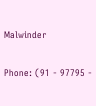Malwinder

Phone: (91 - 97795 -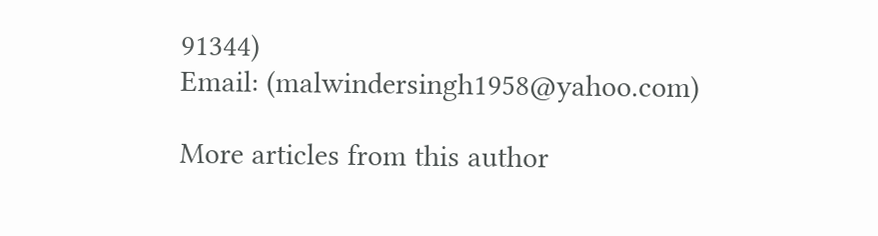91344)
Email: (malwindersingh1958@yahoo.com)

More articles from this author